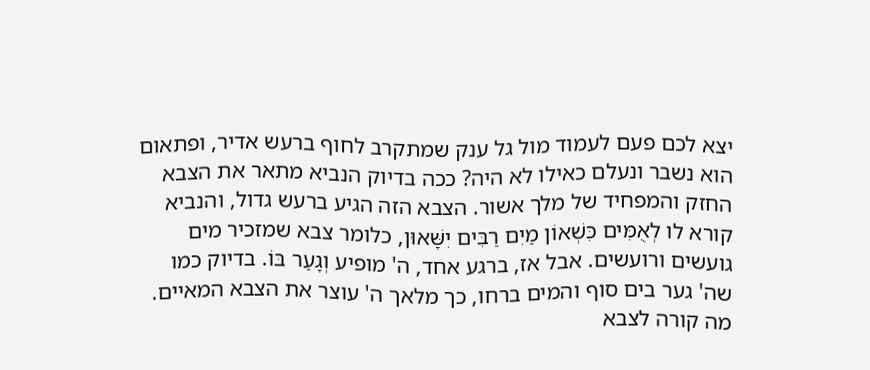יצא לכם פעם לעמוד מול גל ענק שמתקרב לחוף ברעש אדיר, ופתאום הוא נשבר ונעלם כאילו לא היה? ככה בדיוק הנביא מתאר את הצבא החזק והמפחיד של מלך אשור. הצבא הזה הגיע ברעש גדול, והנביא קורא לו לְאֻמִּים כִּשְׁאוֹן מַיִם רַבִּים יִשָּׁאוּן, כלומר צבא שמזכיר מים גועשים ורועשים. אבל אז, ברגע אחד, ה' מופיע וְגָעַר בּוֹ. בדיוק כמו שה' גער בים סוף והמים ברחו, כך מלאך ה' עוצר את הצבא המאיים.
מה קורה לצבא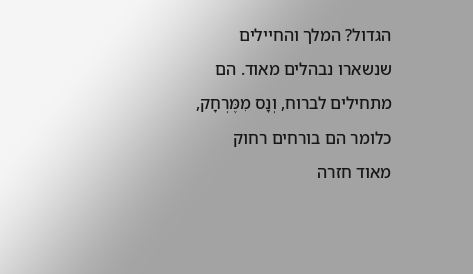הגדול? המלך והחיילים שנשארו נבהלים מאוד. הם מתחילים לברוח, וְנָס מִמֶּרְחָק, כלומר הם בורחים רחוק מאוד חזרה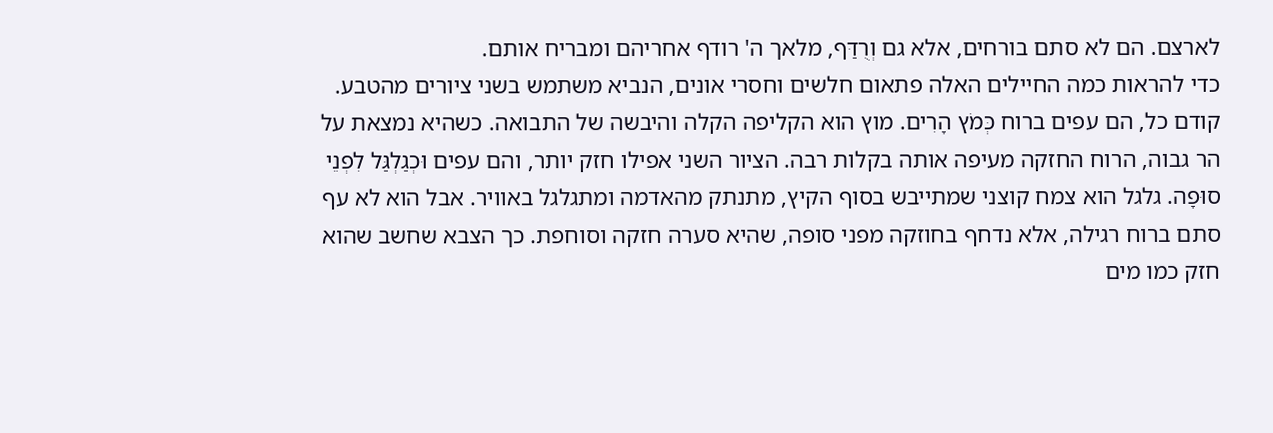לארצם. הם לא סתם בורחים, אלא גם וְרֻדַּף, מלאך ה' רודף אחריהם ומבריח אותם.
כדי להראות כמה החיילים האלה פתאום חלשים וחסרי אונים, הנביא משתמש בשני ציורים מהטבע. קודם כל, הם עפים ברוח כְּמֹץ הָרִים. מוץ הוא הקליפה הקלה והיבשה של התבואה. כשהיא נמצאת על הר גבוה, הרוח החזקה מעיפה אותה בקלות רבה. הציור השני אפילו חזק יותר, והם עפים וּכְגַלְגַּל לִפְנֵי סוּפָה. גלגל הוא צמח קוצני שמתייבש בסוף הקיץ, מתנתק מהאדמה ומתגלגל באוויר. אבל הוא לא עף סתם ברוח רגילה, אלא נדחף בחוזקה מפני סופה, שהיא סערה חזקה וסוחפת. כך הצבא שחשב שהוא חזק כמו מים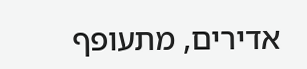אדירים, מתעופף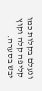ונעלם בקלות כמו קליפה קלה וקוץ יבש בסערה.